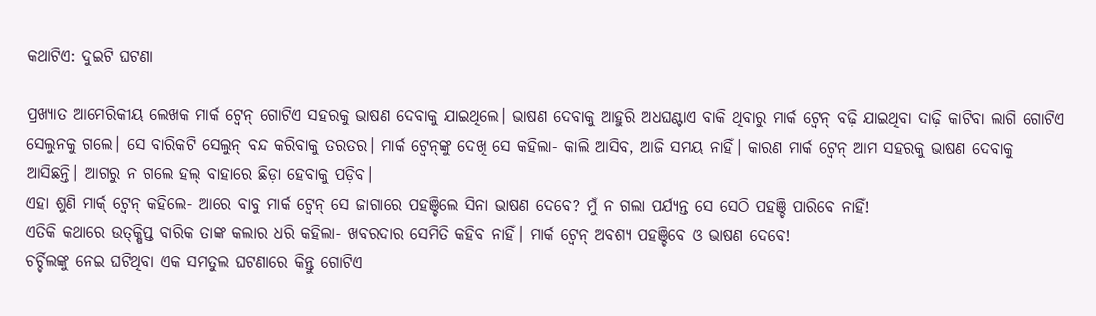କଥାଟିଏ: ଦୁଇଟି ଘଟଣା

ପ୍ରଖ୍ୟାତ ଆମେରିକୀୟ ଲେଖକ ମାର୍କ ଟ୍ବେନ୍‌ ଗୋଟିଏ ସହରକୁ ଭାଷଣ ଦେବାକୁ ଯାଇଥିଲେ। ଭାଷଣ ଦେବାକୁ ଆହୁରି ଅଧଘଣ୍ଟାଏ ବାକି ଥିବାରୁ ମାର୍କ ଟ୍ବେନ୍‌ ବଢ଼ି ଯାଇଥିବା ଦାଢ଼ି କାଟିବା ଲାଗି ଗୋଟିଏ ସେଲୁନକୁ ଗଲେ। ସେ ବାରିକଟି ସେଲୁନ୍ ବନ୍ଦ କରିବାକୁ ତରତର। ମାର୍କ ଟ୍ବେନ୍‌ଙ୍କୁ ଦେଖି ସେ କହିଲା- କାଲି ଆସିବ, ଆଜି ସମୟ ନାହିଁ। କାରଣ ମାର୍କ ଟ୍ବେନ୍‌ ଆମ ସହରକୁ ଭାଷଣ ଦେବାକୁ ଆସିଛନ୍ତି। ଆଗରୁ ନ ଗଲେ ହଲ୍ ବାହାରେ ଛିଡ଼ା ହେବାକୁ ପଡ଼ିବ।
ଏହା ଶୁଣି ମାର୍କ‌୍ ଟ୍ବେନ୍ କହିଲେ- ଆରେ ବାବୁ ମାର୍କ ଟ୍ବେନ୍ ସେ ଜାଗାରେ ପହଞ୍ଚିଲେ ସିନା ଭାଷଣ ଦେବେ? ମୁଁ ନ ଗଲା ପର୍ଯ୍ୟନ୍ତ ସେ ସେଠି ପହଞ୍ଚି ପାରିବେ ନାହିଁ!
ଏତିକି କଥାରେ ଉତ୍‌କ୍ଷିପ୍ତ ବାରିକ ତାଙ୍କ କଲାର ଧରି କହିଲା- ଖବରଦାର ସେମିତି କହିବ ନାହିଁ। ମାର୍କ ଟ୍ବେନ୍ ଅବଶ୍ୟ ପହଞ୍ଚିବେ ଓ ଭାଷଣ ଦେବେ!
ଚର୍ଚ୍ଚିଲଙ୍କୁ ନେଇ ଘଟିଥିବା ଏକ ସମତୁଲ ଘଟଣାରେ କିନ୍ତୁ ଗୋଟିଏ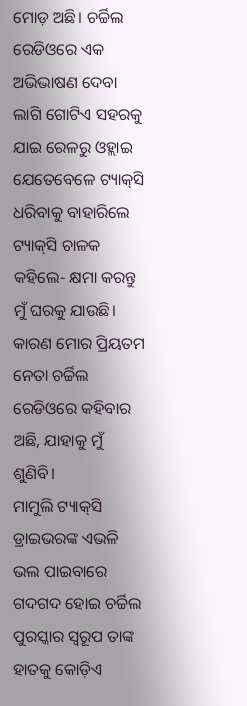ମୋଡ଼ ଅଛି। ଚର୍ଚ୍ଚିଲ ରେଡିଓରେ ଏକ ଅଭିଭାଷଣ ଦେବା ଲାଗି ଗୋଟିଏ ସହରକୁ ଯାଇ ରେଳରୁ ଓହ୍ଲାଇ ଯେତେବେଳେ ଟ୍ୟାକ୍‌ସି ଧରିବାକୁ ବାହାରିଲେ ଟ୍ୟାକ୍‌ସି ଚାଳକ କହିଲେ- କ୍ଷମା କରନ୍ତୁ ମୁଁ ଘରକୁ ଯାଉଛି। କାରଣ ମୋର ପ୍ରିୟତମ ନେତା ଚର୍ଚ୍ଚିଲ ରେଡିଓରେ କହିବାର ଅଛି, ଯାହାକୁ ମୁଁ ଶୁଣିବି।
ମାମୁଲି ଟ୍ୟାକ୍‌ସି ଡ୍ରାଇଭରଙ୍କ ଏଭଳି ଭଲ ପାଇବାରେ ଗଦଗଦ ହୋଇ ଚର୍ଚ୍ଚିଲ ପୁରସ୍କାର ସ୍ବରୂପ ତାଙ୍କ ହାତକୁ କୋଡ଼ିଏ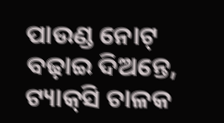ପାଉଣ୍ଡ ନୋଟ୍ ବଢ଼ାଇ ଦିଅନ୍ତେ, ଟ୍ୟାକ୍‌ସି ଚାଳକ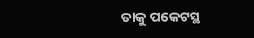ତାକୁ ପକେଟସ୍ଥ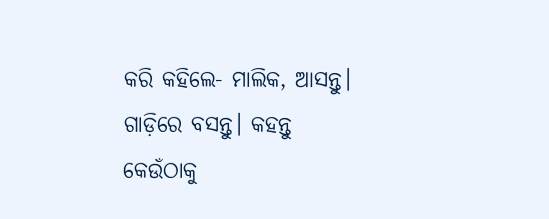କରି କହିଲେ- ମାଲିକ, ଆସନ୍ତୁ। ଗାଡ଼ିରେ ବସନ୍ତୁ। କହନ୍ତୁ କେଉଁଠାକୁ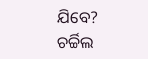ଯିବେ? ଚର୍ଚ୍ଚିଲ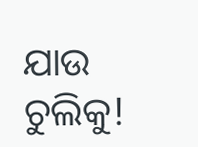ଯାଉ ଚୁଲିକୁ!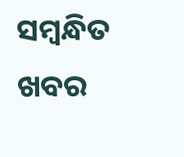ସମ୍ବନ୍ଧିତ ଖବର